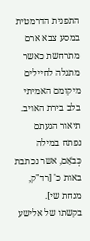התפנית הדרמטית במסע צבא ארם מתרחשת כאשר מתגלה לחיילים מיקומם האמיתי בלב בירת האויב. תיאור הגעתם נפתח במילה כְּבֹאָם, אשר נכתבת באות כ' [רד"ק, מנחת שי].
בקשתו של אלישע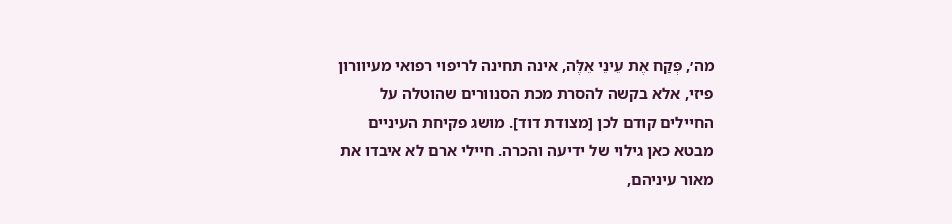מה׳, פְּקַח אֶת עֵינֵי אֵלֶּה, אינה תחינה לריפוי רפואי מעיוורון פיזי, אלא בקשה להסרת מכת הסנוורים שהוטלה על החיילים קודם לכן [מצודת דוד]. מושג פקיחת העיניים מבטא כאן גילוי של ידיעה והכרה. חיילי ארם לא איבדו את מאור עיניהם,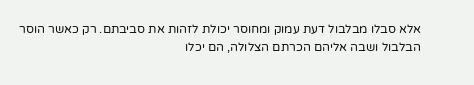אלא סבלו מבלבול דעת עמוק ומחוסר יכולת לזהות את סביבתם. רק כאשר הוסר הבלבול ושבה אליהם הכרתם הצלולה, הם יכלו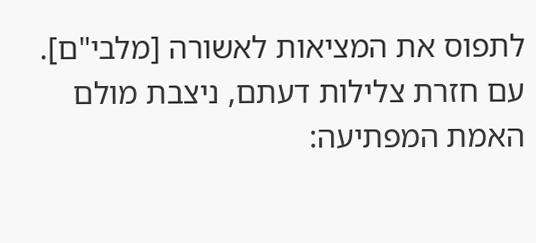לתפוס את המציאות לאשורה [מלבי"ם].
עם חזרת צלילות דעתם, ניצבת מולם האמת המפתיעה: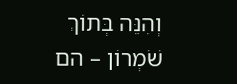וְהִנֵּה בְּתוֹךְ שֹׁמְרוֹן – הם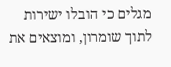מגלים כי הובלו ישירות לתוך שומרון, ומוצאים את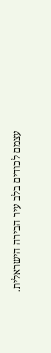עצמם לכודים בלב עיר הבירה הישראלית.